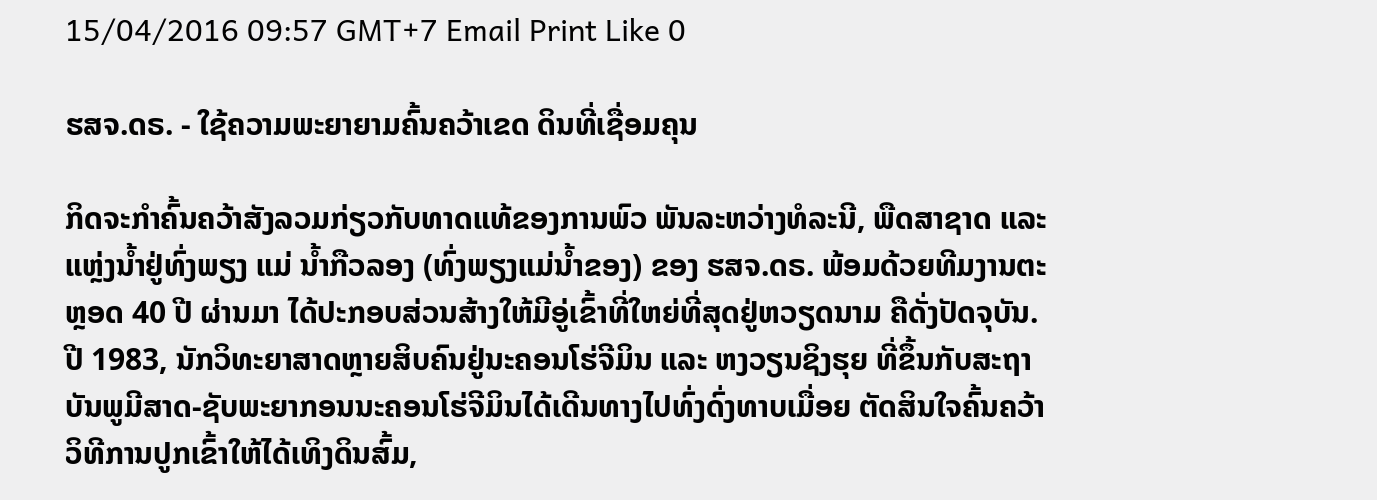15/04/2016 09:57 GMT+7 Email Print Like 0

ຮສຈ.ດຣ. - ໃຊ້ຄວາມພະຍາຍາມຄົ້ນຄວ້າເຂດ ດິນທີ່ເຊື່ອມຄຸນ

ກິດຈະກຳຄົ້ນຄວ້າສັງລວມກ່ຽວກັບທາດແທ້ຂອງການພົວ ພັນລະຫວ່າງທໍລະນີ, ພືດສາຊາດ ແລະ ແຫຼ່ງນ້ຳຢູ່ທົ່ງພຽງ ແມ່ ນ້ຳກືວລອງ (ທົ່ງພຽງແມ່ນ້ຳຂອງ) ຂອງ ຮສຈ.ດຣ. ພ້ອມດ້ວຍທີມງານຕະຫຼອດ 40 ປີ ຜ່ານມາ ໄດ້ປະກອບສ່ວນສ້າງໃຫ້ມີອູ່ເຂົ້າທີ່ໃຫຍ່ທີ່ສຸດຢູ່ຫວຽດນາມ ຄືດັ່ງປັດຈຸບັນ.
ປີ 1983, ນັກວິທະຍາສາດຫຼາຍສິບຄົນຢູ່ນະຄອນໂຮ່ຈີມິນ ແລະ ຫງວຽນຊິງຮຸຍ ທີ່ຂຶ້ນກັບສະຖາບັນພູມີສາດ-ຊັບພະຍາກອນນະຄອນໂຮ່ຈີມິນໄດ້ເດີນທາງໄປທົ່ງດົ່ງທາບເມື່ອຍ ຕັດສິນໃຈຄົ້ນຄວ້າວິທີການປູກເຂົ້າໃຫ້ໄດ້ເທິງດິນສົ້ມ,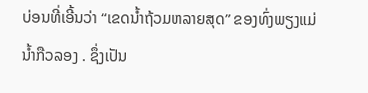ບ່ອນທີ່ເອີ້ນວ່າ “ເຂດນ້ຳຖ້ວມຫລາຍສຸດ” ຂອງທົ່ງພຽງແມ່ນ້ຳກືວລອງ . ຊຶ່ງເປັນ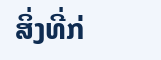ສິ່ງທີ່ກ່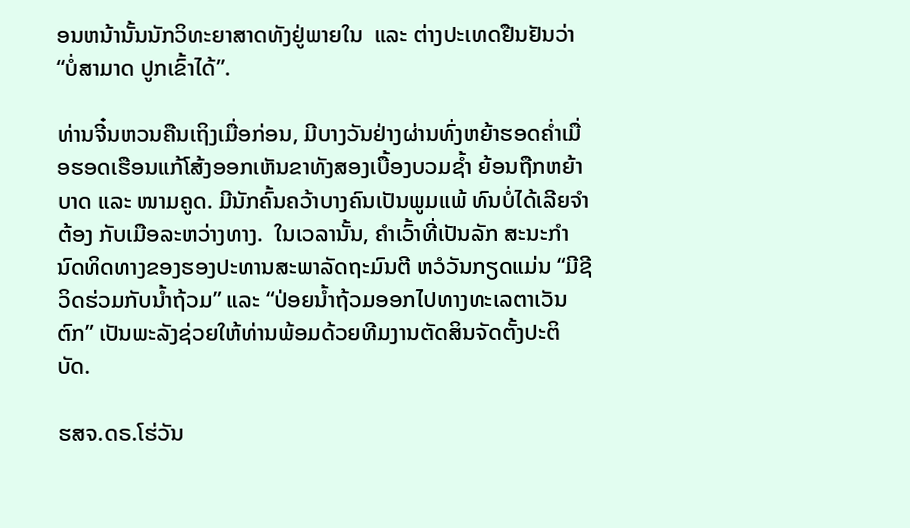ອນຫນ້ານັ້ນນັກວິທະຍາສາດທັງຢູ່ພາຍໃນ  ແລະ ຕ່າງປະເທດຢືນຢັນວ່າ “ບ່ໍສາມາດ ປູກເຂົ້າໄດ້”.

ທ່ານຈີ໋ນຫວນຄືນເຖິງເມື່ອກ່ອນ, ມີບາງວັນຢ່າງຜ່ານທົ່ງຫຍ້າຮອດຄ່ຳເມື່ອຮອດເຮືອນແກ້ໂສ້ງອອກເຫັນຂາທັງສອງເບື້ອງບວມຊ້ຳ ຍ້ອນຖືກຫຍ້າບາດ ແລະ ໜາມຄູດ. ມີນັກຄົ້ນຄວ້າບາງຄົນເປັນພູມແພ້ ທົນບ່ໍໄດ້ເລີຍຈຳຕ້ອງ ກັບເມືອລະຫວ່າງທາງ.  ໃນເວລານັ້ນ, ຄຳເວົ້າທີ່ເປັນລັກ ສະນະກຳນົດທິດທາງຂອງຮອງປະທານສະພາລັດຖະມົນຕີ ຫວໍວັນກຽດແມ່ນ “ມີຊີວິດຮ່ວມກັບນ້ຳຖ້ວມ” ແລະ “ປ່ອຍນ້ຳຖ້ວມອອກໄປທາງທະເລຕາເວັນຕົກ” ເປັນພະລັງຊ່ວຍໃຫ້ທ່ານພ້ອມດ້ວຍທີມງານຕັດສິນຈັດຕັ້ງປະຕິບັດ.

ຮສຈ.ດຣ.ໂຮ່ວັນ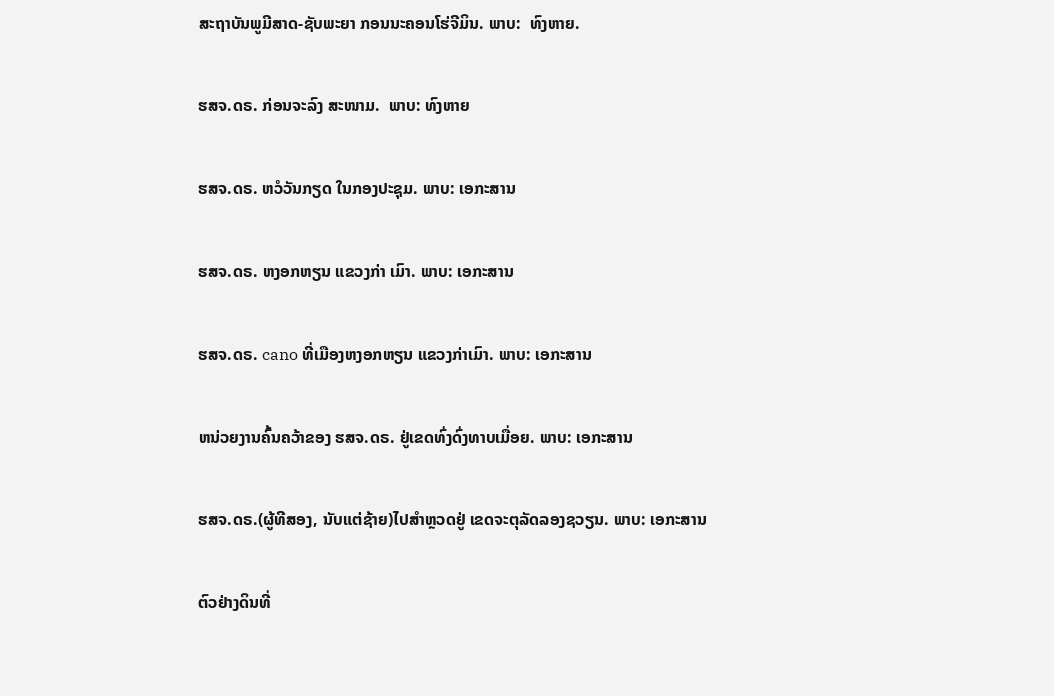ສະຖາບັນພູມີສາດ-ຊັບພະຍາ ກອນນະຄອນໂຮ່ຈີມິນ. ພາບ:  ທົງຫາຍ.


ຮສຈ.ດຣ. ກ່ອນຈະລົງ ສະໜາມ.  ພາບ: ທົງຫາຍ


ຮສຈ.ດຣ. ຫວໍວັນກຽດ ໃນກອງປະຊຸມ. ພາບ: ເອກະສານ


ຮສຈ.ດຣ. ຫງອກຫຽນ ແຂວງກ່າ ເມົາ. ພາບ: ເອກະສານ


ຮສຈ.ດຣ. cano ທີ່ເມືອງຫງອກຫຽນ ແຂວງກ່າເມົາ. ພາບ: ເອກະສານ


ຫນ່ວຍງານຄົ້ນຄວ້າຂອງ ຮສຈ.ດຣ. ຢູ່ເຂດທົ່ງດົ່ງທາບເມື່ອຍ. ພາບ: ເອກະສານ


ຮສຈ.ດຣ.(ຜູ້ທີສອງ, ນັບແຕ່ຊ້າຍ)ໄປສຳຫຼວດຢູ່ ເຂດຈະຕຸລັດລອງຊວຽນ. ພາບ: ເອກະສານ


ຕົວຢ່າງດິນທີ່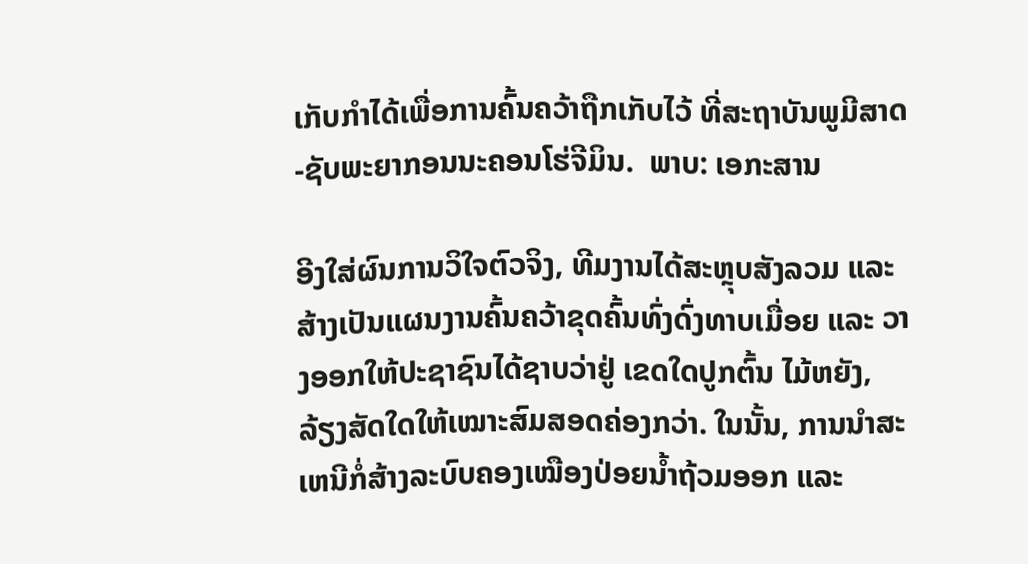ເກັບກຳໄດ້ເພື່ອການຄົ້ນຄວ້າຖືກເກັບໄວ້ ທີ່ສະຖາບັນພູມີສາດ-ຊັບພະຍາກອນນະຄອນໂຮ່ຈີມິນ.  ພາບ: ເອກະສານ

ອີງໃສ່ຜົນການວິໃຈຕົວຈິງ, ທີມງານໄດ້ສະຫຼຸບສັງລວມ ແລະ ສ້າງເປັນແຜນງານຄົ້ນຄວ້າຂຸດຄົ້ນທົ່ງດົ່ງທາບເມື່ອຍ ແລະ ວາງອອກໃຫ້ປະຊາຊົນໄດ້ຊາບວ່າຢູ່ ເຂດໃດປູກຕົ້ນ ໄມ້ຫຍັງ, ລ້ຽງສັດໃດໃຫ້ເໝາະສົມສອດຄ່ອງກວ່າ. ໃນນັ້ນ, ການນຳສະເຫນີກ່ໍສ້າງລະບົບຄອງເໝືອງປ່ອຍນ້ຳຖ້ວມອອກ ແລະ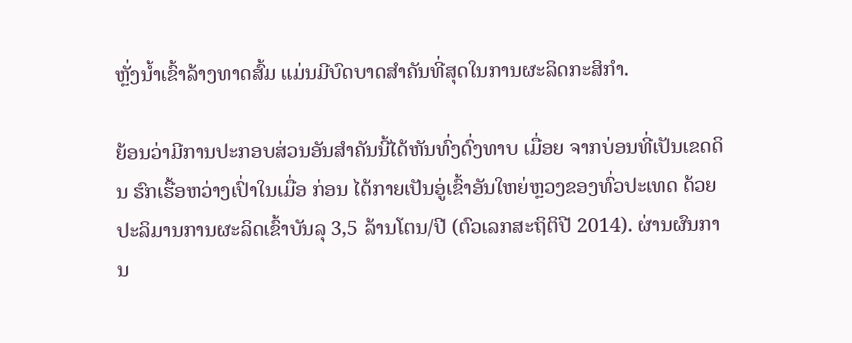ຫຼັ່ງນ້ຳເຂົ້າລ້າງທາດສົ້ມ ແມ່ນມີບົດບາດສຳຄັນທີ່ສຸດໃນການຜະລິດກະສິກຳ.

ຍ້ອນວ່າມີການປະກອບສ່ວນອັນສຳຄັນນີ້ໄດ້ຫັນທົ່ງດົ່ງທາບ ເມື່ອຍ ຈາກບ່ອນທີ່ເປັນເຂດດິນ ຮົກເຮື້ອຫວ່າງເປົ່າໃນເມື່ອ ກ່ອນ ໄດ້ກາຍເປັນອູ່ເຂົ້າອັນໃຫຍ່ຫຼວງຂອງທົ່ວປະເທດ ດ້ວຍປະລິມານການຜະລິດເຂົ້າບັນລຸ 3,5 ລ້ານໂຕນ/ປີ (ຕົວເລກສະຖິຕິປີ 2014). ຜ່ານຜົນການ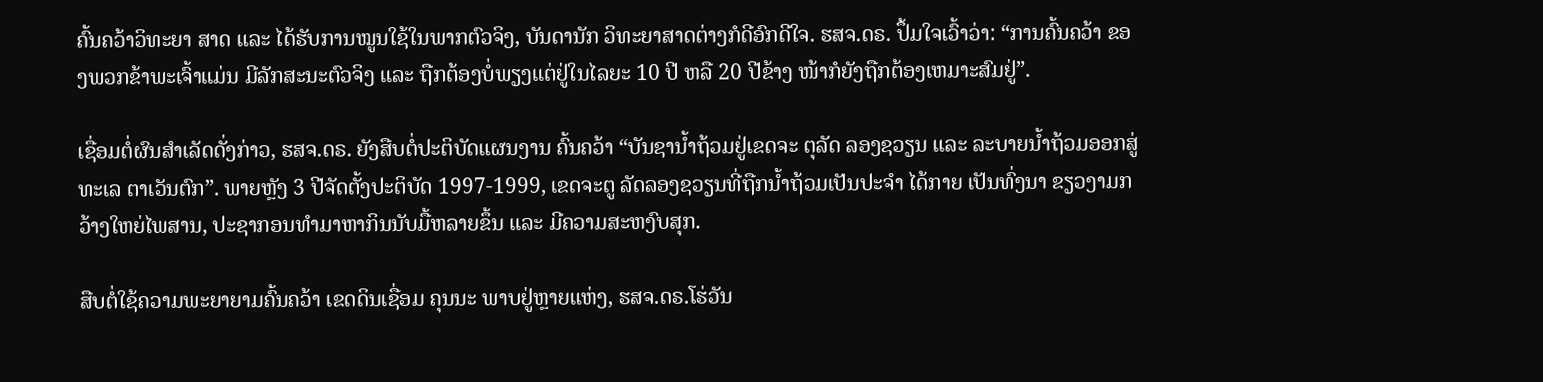ຄົ້ນຄວ້າວິທະຍາ ສາດ ແລະ ໄດ້ຮັບການໝູນໃຊ້ໃນພາກຕົວຈິງ, ບັນດານັກ ວິທະຍາສາດຕ່າງກໍດີອົກດີໃຈ. ຮສຈ.ດຣ. ປຶ້ມໃຈເວົ້າວ່າ: “ການຄົ້ນຄວ້າ ຂອງພວກຂ້າພະເຈົ້າແມ່ນ ມີລັກສະນະຕົວຈິງ ແລະ ຖືກຕ້ອງບ່ໍພຽງແຕ່ຢູ່ໃນໄລຍະ 10 ປີ ຫລື 20 ປີຂ້າງ ໜ້າກໍຍັງຖືກຕ້ອງເຫມາະສົມຢູ່”.

ເຊື່ອມຕ່ໍຜົນສຳເລັດດັ່ງກ່າວ, ຮສຈ.ດຣ. ຍັງສືບຕໍ່ປະຕິບັດແຜນງານ ຄົ້ນຄວ້າ “ບັນຊານ້ຳຖ້ວມຢູ່ເຂດຈະ ຕຸລັດ ລອງຊວຽນ ແລະ ລະບາຍນ້ຳຖ້ວມອອກສູ່ ທະເລ ຕາເວັນຕົກ”. ພາຍຫຼັງ 3 ປີຈັດຕັ້ງປະຕິບັດ 1997-1999, ເຂດຈະຕູ ລັດລອງຊວຽນທີ່ຖືກນ້ຳຖ້ວມເປັນປະຈຳ ໄດ້ກາຍ ເປັນທົ່ງນາ ຂຽວງາມກວ້າງໃຫຍ່ໄພສານ, ປະຊາກອນທຳມາຫາກິນນັບມື້ຫລາຍຂຶ້ນ ແລະ ມີຄວາມສະຫງົບສຸກ.

ສືບຕ່ໍໃຊ້ຄວາມພະຍາຍາມຄົ້ນຄວ້າ ເຂດດິນເຊື່ອມ ຄຸນນະ ພາບຢູ່ຫຼາຍແຫ່ງ, ຮສຈ.ດຣ.ໂຮ່ວັນ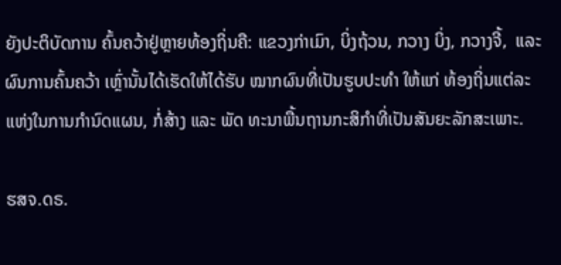ຍັງປະຕິບັດການ ຄົ້ນຄວ້າຢູ່ຫຼາຍທ້ອງຖິ່ນຄື: ແຂວງກ່າເມົາ, ບິ່ງຖ້ວນ, ກວາງ ບິ່ງ, ກວາງຈີ້,  ແລະ ຜົນການຄົ້ນຄວ້າ ເຫຼົ່ານັ້ນໄດ້ເຮັດໃຫ້ໄດ້ຮັບ ໝາກຜົນທີ່ເປັນຮູບປະທຳ ໃຫ້ແກ່ ທ້ອງຖິ່ນແຕ່ລະແຫ່ງໃນການກຳນົດແຜນ, ກໍ່ສ້າງ ແລະ ພັດ ທະນາພື້ນຖານກະສິກຳທີ່ເປັນສັນຍະລັກສະເພາະ.

ຮສຈ.ດຣ.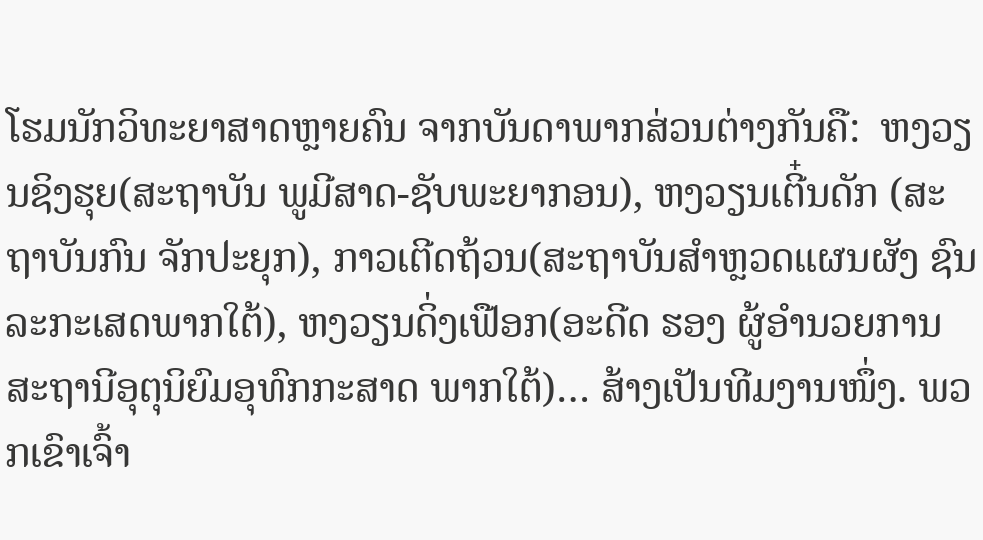ໂຮມນັກວິທະຍາສາດຫຼາຍຄົນ ຈາກບັນດາພາກສ່ວນຕ່າງກັນຄື:  ຫງວຽນຊິງຮຸຍ(ສະຖາບັນ ພູມີສາດ-ຊັບພະຍາກອນ), ຫງວຽນເຕີ໋ນດັກ (ສະຖາບັນກົນ ຈັກປະຍຸກ), ກາວເຕີດຖ້ວນ(ສະຖາບັນສຳຫຼວດແຜນຜັງ ຊົນລະກະເສດພາກໃຕ້), ຫງວຽນດິ່ງເຟືອກ(ອະດີດ ຮອງ ຜູ້ອຳນວຍການສະຖານີອຸຕຸນິຍົມອຸທົກກະສາດ ພາກໃຕ້)… ສ້າງເປັນທີມງານໜຶ່ງ. ພວກເຂົາເຈົ້າ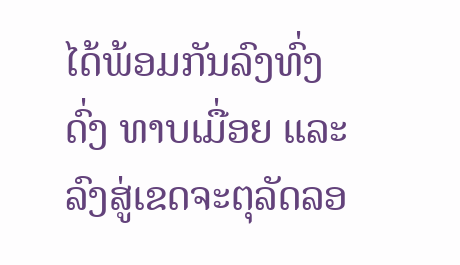ໄດ້ພ້ອມກັນລົງທົ່ງດົ່ງ ທາບເມື່ອຍ ແລະ ລົງສູ່ເຂດຈະຕຸລັດລອ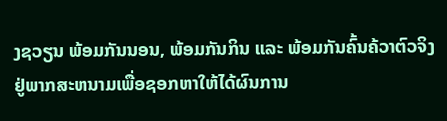ງຊວຽນ ພ້ອມກັນນອນ, ພ້ອມກັນກິນ ແລະ ພ້ອມກັນຄົ້ນຄ້ວາຕົວຈິງຢູ່ພາກສະຫນາມເພື່ອຊອກຫາໃຫ້ໄດ້ຜົນການ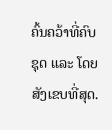ຄົ້ນຄວ້າທີ່ຄົບ ຊຸດ ແລະ ໂດຍສັງເຂບທີ່ສຸດ.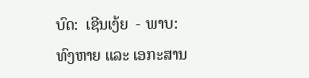ບົດ:  ເຊີນເງ້ຍ  - ພາບ:  ທົງຫາຍ ແລະ ເອກະສານ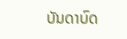ບັນດາບົດ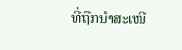ທີ່ຖືກນຳສະເໜີ